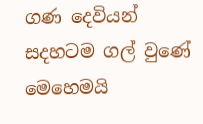ගණ දෙවියන් සදහටම ගල් වුණේ මෙහෙමයි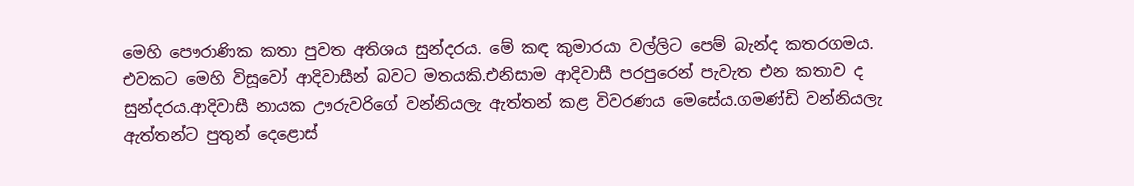මෙහි පෞරාණික කතා පුවත අතිශය සුන්දරය. මේ කඳ කුමාරයා වල්ලිට පෙම් බැන්ද කතරගමය. එවකට මෙහි විසූවෝ ආදිවාසීන් බවට මතයකි.එනිසාම ආදිවාසී පරපුරෙන් පැවැත එන කතාව ද සුන්දරය.ආදිවාසී නායක ඌරුවරිගේ වන්නියලැ ඇත්තන් කළ විවරණය මෙසේය.ගමණ්ඩි වන්නියලැ ඇත්තන්ට පුතුන් දෙළොස්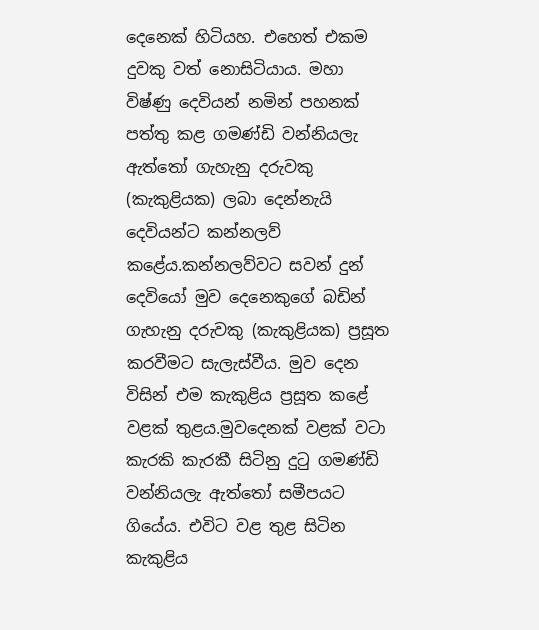දෙනෙක් හිටියහ. එහෙත් එකම දුවකු වත් නොසිටියාය. මහා විෂ්ණු දෙවියන් නමින් පහනක් පත්තු කළ ගමණ්ඩි වන්නියලැ ඇත්තෝ ගැහැනු දරුවකු (කැකුළියක) ලබා දෙන්නැයි දෙවියන්ට කන්නලව් කළේය.කන්නලව්වට සවන් දුන් දෙවියෝ මුව දෙනෙකුගේ බඩින් ගැහැනු දරුවකු (කැකුළියක) ප්‍රසූත කරවීමට සැලැස්වීය. මුව දෙන විසින් එම කැකුළිය ප්‍රසූත කළේ වළක් තුළය.මුවදෙනක් වළක් වටා කැරකි කැරකී සිටිනු දුටු ගමණ්ඩි වන්නියලැ ඇත්තෝ සමීපයට ගියේය. එවිට වළ තුළ සිටින කැකුළිය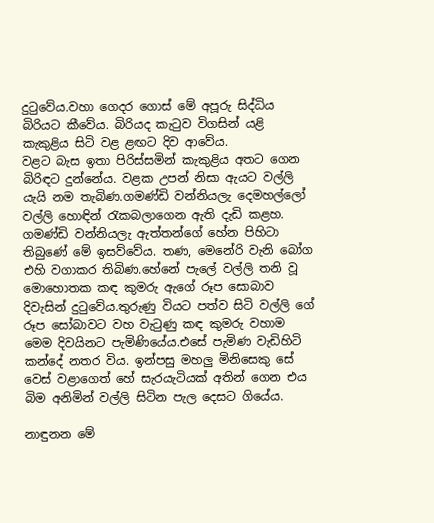දුටුවේය.වහා ගෙදර ගොස් මේ අපූරු සිද්ධිය බිරියට කීවේය. බිරියද කැටුව විගසින් යළි කැකුළිය සිටි වළ ළඟට දිව ආවේය.
වළට බැස ඉතා පිරිස්සමින් කැකුළිය අතට ගෙන බිරිඳට දුන්නේය. වළක උපන් නිසා ඇයට වල්ලි යැයි නම තැබිණ.ගමණ්ඩි වන්නියලැ දෙමහල්ලෝ වල්ලි හොඳින් රැකබලාගෙන ඇති දැඩි කළහ. ගමණ්ඩි වන්නියලැ ඇත්තන්ගේ හේන පිහිටා තිබුණේ මේ ඉසව්වේය. තණ, මෙනේරි වැනි බෝග එහි වගාකර තිබිණ.හේනේ පැලේ වල්ලි තනි වූ මොහොතක කඳ කුමරු ඇගේ රූප සොබාව දිවැසින් දුටුවේය.තුරුණු වියට පත්ව සිටි වල්ලි ගේ රූප සෝබාවට වහ වැටුණු කඳ කුමරු වහාම මෙම දිවයිනට පැමිණියේය.එසේ පැමිණ වැඩිහිටි කන්දේ නතර විය. ඉන්පසු මහලු මිනිසෙකු සේ වෙස් වළාගෙත් හේ සැරයැටියක් අතින් ගෙන එය බිම අනිමින් වල්ලි සිටින පැල දෙසට ගියේය.

නාඳුනන මේ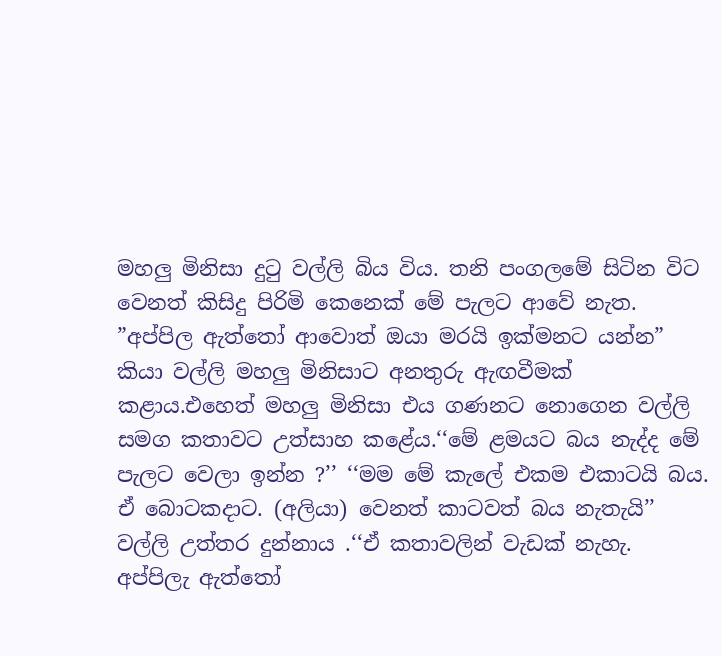මහලු මිනිසා දුටු වල්ලි බිය විය. තනි පංගලමේ සිටින විට වෙනත් කිසිදු පිරිමි කෙනෙක් මේ පැලට ආවේ නැත. ”අප්පිල ඇත්තෝ ආවොත් ඔයා මරයි ඉක්මනට යන්න” කියා වල්ලි මහලු මිනිසාට අනතුරු ඇඟවීමක් කළාය.එහෙත් මහලු මිනිසා එය ගණනට නොගෙන වල්ලි සමග කතාවට උත්සාහ කළේය.‘‘මේ ළමයට බය නැද්ද මේ පැලට වෙලා ඉන්න ?’’ ‘‘මම මේ කැලේ එකම එකාටයි බය. ඒ බොටකදාට. (අලියා) වෙනත් කාටවත් බය නැතැයි’’ වල්ලි උත්තර දුන්නාය .‘‘ඒ කතාවලින් වැඩක් නැහැ. අප්පිලැ ඇත්තෝ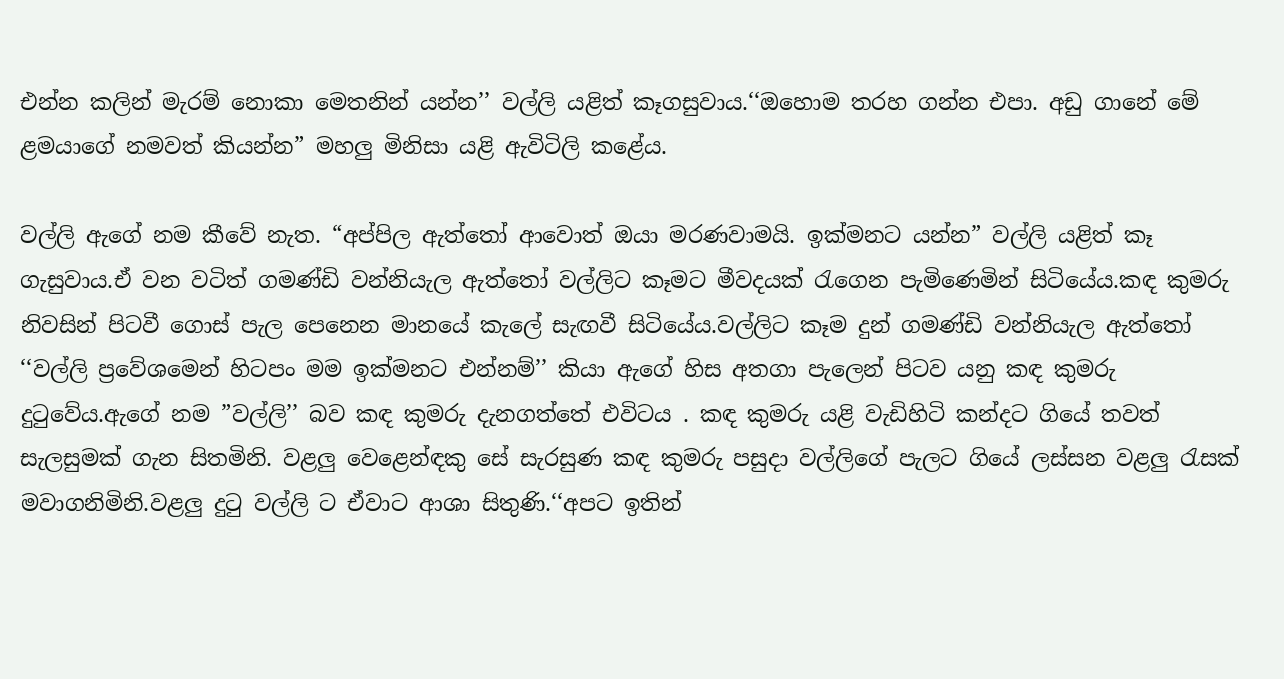එන්න කලින් මැරම් නොකා මෙතනින් යන්න’’ වල්ලි යළිත් කෑගසුවාය.‘‘ඔහොම තරහ ගන්න එපා. අඩු ගානේ මේ ළමයාගේ නමවත් කියන්න” මහලු මිනිසා යළි ඇවිටිලි කළේය.

වල්ලි ඇගේ නම කීවේ නැත. “අප්පිල ඇත්තෝ ආවොත් ඔයා මරණවාමයි. ඉක්මනට යන්න” වල්ලි යළිත් කෑ ගැසුවාය.ඒ වන වටිත් ගමණ්ඩි වන්නියැල ඇත්තෝ වල්ලිට කෑමට මීවදයක් රැගෙන පැමිණෙමින් සිටියේය.කඳ කුමරු නිවසින් පිටවී ගොස් පැල පෙනෙන මානයේ කැලේ සැඟවී සිටියේය.වල්ලිට කෑම දුන් ගමණ්ඩි වන්නියැල ඇත්තෝ ‘‘වල්ලි ප්‍රවේශමෙන් හිටපං මම ඉක්මනට එන්නම්’’ කියා ඇගේ හිස අතගා පැලෙන් පිටව යනු කඳ කුමරු දුටුවේය.ඇගේ නම ”වල්ලි’’ බව කඳ කුමරු දැනගත්තේ එවිටය . කඳ කුමරු යළි වැඩිහිටි කන්දට ගියේ තවත් සැලසුමක් ගැන සිතමිනි. වළලු වෙළෙන්ඳකු සේ සැරසුණ කඳ කුමරු පසුදා වල්ලිගේ පැලට ගියේ ලස්සන වළලු රැසක් මවාගනිමිනි.වළලු දුටු වල්ලි ට ඒවාට ආශා සිතුණි.‘‘අපට ඉතින්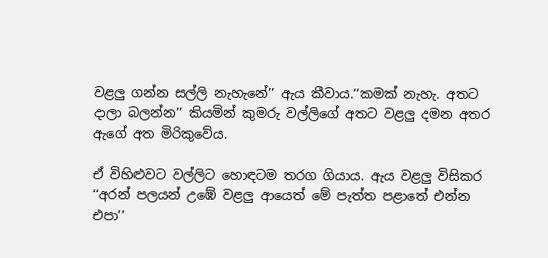වළලු ගන්න සල්ලි නැහැනේ’’ ඇය කීවාය.‘‘කමක් නැහැ. අතට දාලා බලන්න’’ කියමින් කුමරු වල්ලිගේ අතට වළලු දමන අතර ඇගේ අත මිරිකුවේය.

ඒ විහිළුවට වල්ලිට හොඳටම තරග ගියාය. ඇය වළලු විසිකර ‘‘අරන් පලයන් උඹේ වළලු ආයෙත් මේ පැත්ත පළාතේ එන්න එපා’’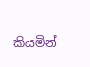කියමින්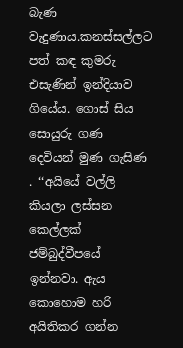බැණ වැදුණාය.කනස්සල්ලට පත් කඳ කුමරු එසැණින් ඉන්දියාව ගියේය. ගොස් සිය සොයුරු ගණ දෙවියන් මුණ ගැසිණ . ‘‘අයියේ වල්ලි කියලා ලස්සන කෙල්ලක් ජම්බුද්වීපයේ ඉන්නවා. ඇය කොහොම හරි අයිතිකර ගන්න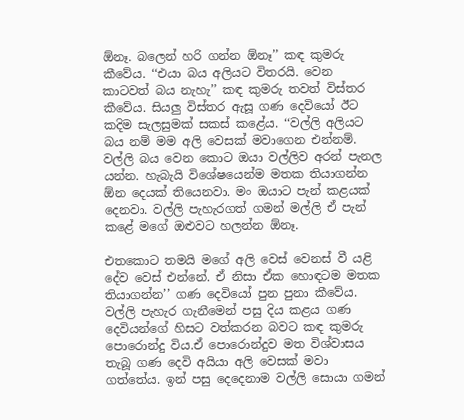ඕනෑ. බලෙන් හරි ගන්න ඕනෑ’’ කඳ කුමරු කීවේය. ‘‘එයා බය අලියට විතරයි. වෙන කාටවත් බය නැහැ’’ කඳ කුමරු තවත් විස්තර කීවේය. සියලු විස්තර ඇසූ ගණ දෙවියෝ ඊට කදිම සැලසුමක් සකස් කළේය. ‘‘වල්ලි අලියට බය නම් මම අලි වෙසක් මවාගෙන එන්නම්. වල්ලි බය වෙන කොට ඔයා වල්ලිව අරන් පැනල යන්න. හැබැයි විශේෂයෙන්ම මතක තියාගන්න ඕන දෙයක් තියෙනවා. මං ඔයාට පැන් කළයක් දෙනවා. වල්ලි පැහැරගත් ගමන් මල්ලි ඒ පැන් කළේ මගේ ඔළුවට හලන්න ඕනෑ.

එතකොට තමයි මගේ අලි වෙස් වෙනස් වී යළි දේව වෙස් එන්නේ. ඒ නිසා ඒක හොඳටම මතක තියාගන්න’’ ගණ දෙවියෝ පුන පුනා කීවේය. වල්ලි පැහැර ගැනීමෙන් පසු දිය කළය ගණ දෙවියන්ගේ හිසට වත්කරන බවට කඳ කුමරු පොරොන්දු විය.ඒ පොරොන්දුව මත විශ්වාසය තැබූ ගණ දෙවි අයියා අලි වෙසක් මවා ගත්තේය. ඉන් පසු දෙදෙනාම වල්ලි සොයා ගමන්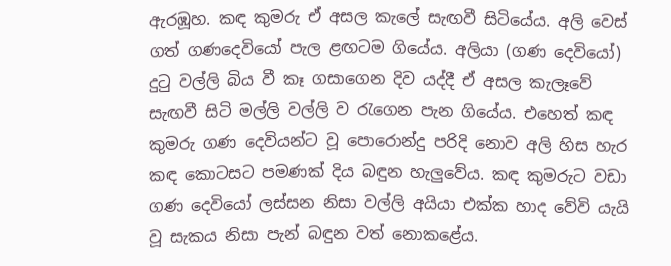ඇරඹූහ. කඳ කුමරු ඒ අසල කැලේ සැඟවී සිටියේය. අලි වෙස් ගත් ගණදෙවියෝ පැල ළඟටම ගියේය. අලියා (ගණ දෙවියෝ) දුටු වල්ලි බිය වී කෑ ගසාගෙන දිව යද්දී ඒ අසල කැලෑවේ සැඟවී සිටි මල්ලි වල්ලි ව රැගෙන පැන ගියේය. එහෙත් කඳ කුමරු ගණ දෙවියන්ට වූ පොරොන්දු පරිදි නොව අලි හිස හැර කඳ කොටසට පමණක් දිය බඳුන හැලුවේය. කඳ කුමරුට වඩා ගණ දෙවියෝ ලස්සන නිසා වල්ලි අයියා එක්ක හාද වේවි යැයි වූ සැකය නිසා පැන් බඳුන වත් නොකළේය.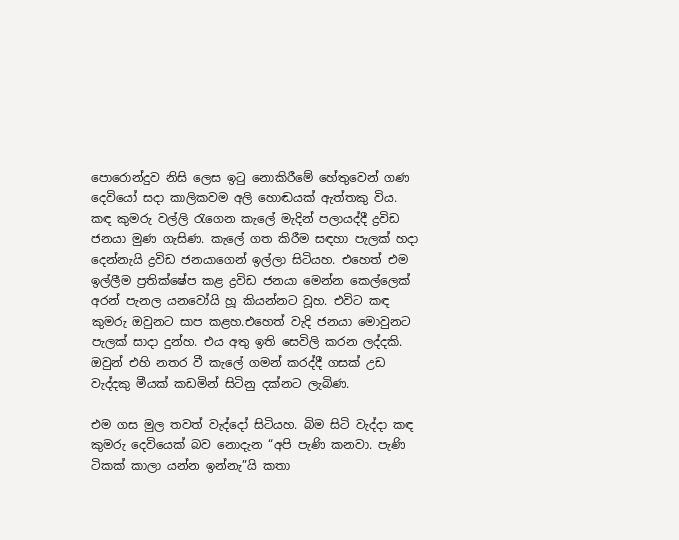පොරොන්දුව නිසි ලෙස ඉටු නොකිරීමේ හේතුවෙන් ගණ දෙවියෝ සදා කාලිකවම අලි හොඬයක් ඇත්තකු විය. කඳ කුමරු වල්ලි රැගෙන කැලේ මැදින් පලායද්දී ද්‍රවිඩ ජනයා මුණ ගැසිණ. කැලේ ගත කිරීම සඳහා පැලක් හදා දෙන්නැයි ද්‍රවිඩ ජනයාගෙන් ඉල්ලා සිටියහ. එහෙත් එම ඉල්ලීම ප්‍රතික්ෂේප කළ ද්‍රවිඩ ජනයා මෙන්න කෙල්ලෙක් අරන් පැනල යනවෝයි හූ කියන්නට වූහ. එවිට කඳ කුමරු ඔවුනට සාප කළහ.එහෙත් වැදි ජනයා මොවුනට පැලක් සාදා දුන්හ. එය අතු ඉති සෙවිලි කරන ලද්දකි. ඔවුන් එහි නතර වී කැලේ ගමන් කරද්දී ගසක් උඩ වැද්දකු මීයක් කඩමින් සිටිනු දක්නට ලැබිණ.

එම ගස මුල තවත් වැද්දෝ සිටියහ. බිම සිටි වැද්දා කඳ කුමරු දෙවියෙක් බව නොදැන “අපි පැණි කනවා. පැණි ටිකක් කාලා යන්න ඉන්නැ”යි කතා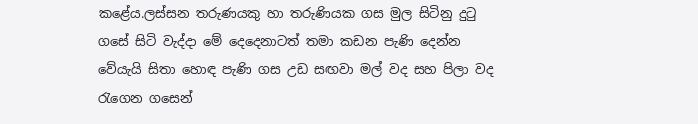කළේය.ලස්සන තරුණයකු හා තරුණියක ගස මුල සිටිනු දුටු ගසේ සිටි වැද්දා මේ දෙදෙනාටත් තමා කඩන පැණි දෙන්න වේයැයි සිතා හොඳ පැණි ගස උඩ සඟවා මල් වද සහ පිලා වද රැගෙන ගසෙන්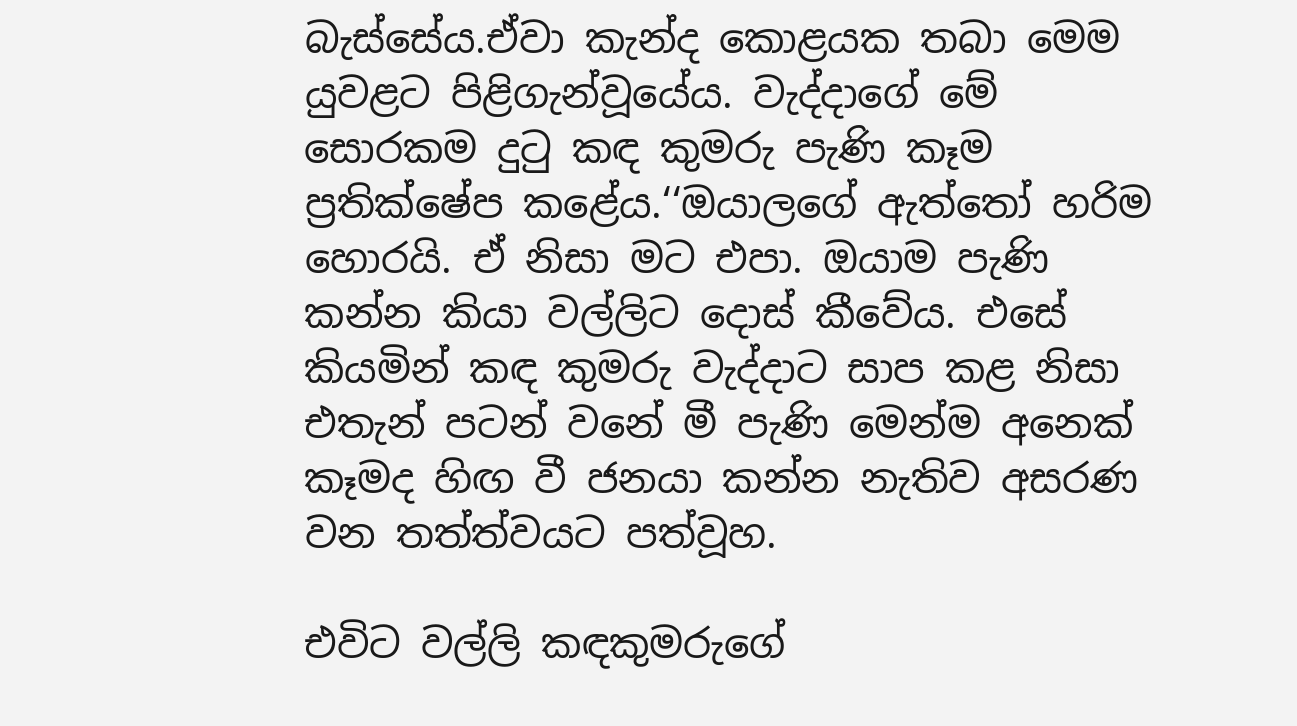බැස්සේය.ඒවා කැන්ද කොළයක තබා මෙම යුවළට පිළිගැන්වූයේය. වැද්දාගේ මේ සොරකම දුටු කඳ කුමරු පැණි කෑම ප්‍රතික්ෂේප කළේය.‘‘ඔයාලගේ ඇත්තෝ හරිම හොරයි. ඒ නිසා මට එපා. ඔයාම පැණි කන්න කියා වල්ලිට දොස් කීවේය. එසේ කියමින් කඳ කුමරු වැද්දාට සාප කළ නිසා එතැන් පටන් වනේ මී පැණි මෙන්ම අනෙක් කෑමද හිඟ වී ජනයා කන්න නැතිව අසරණ වන තත්ත්වයට පත්වූහ.

එවිට වල්ලි කඳකුමරුගේ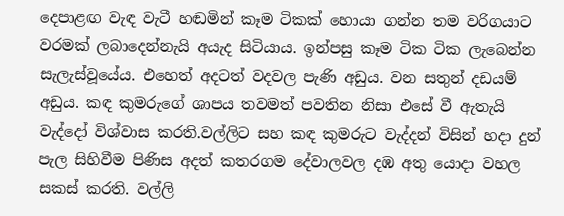දෙපාළඟ වැඳ වැටී හඬමින් කෑම ටිකක් හොයා ගන්න තම වරිගයාට වරමක් ලබාදෙන්නැයි අයැද සිටියාය. ඉන්පසු කෑම ටික ටික ලැබෙන්න සැලැස්වූයේය. එහෙත් අදටත් වදවල පැණි අඩුය. වන සතුන් දඩයම් අඩුය. කඳ කුමරුගේ ශාපය තවමත් පවතින නිසා එසේ වී ඇතැයි වැද්දෝ විශ්වාස කරති.වල්ලිට සහ කඳ කුමරුට වැද්දන් විසින් හදා දුන් පැල සිහිවීම පිණිස අදත් කතරගම දේවාලවල දඹ අතු යොදා වහල සකස් කරති. වල්ලි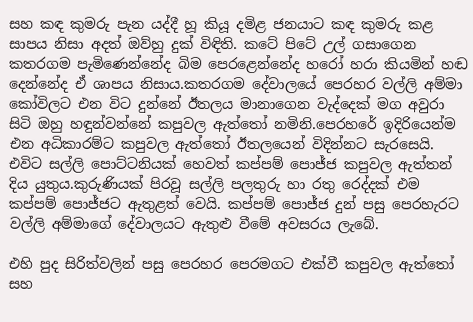සහ කඳ කුමරු පැන යද්දී හූ කියූ දමිළ ජනයාට කඳ කුමරු කළ සාපය නිසා අදත් ඔව්හු දුක් විඳිති. කටේ පිටේ උල් ගසාගෙන කතරගම පැමිණෙන්නේද බිම පෙරළෙන්නේද හරෝ හරා කියමින් හඬ දෙන්නේද ඒ ශාපය නිසාය.කතරගම දේවාලයේ පෙරහර වල්ලි අම්මා කෝවිලට එන විට දුන්නේ ඊතලය මානාගෙන වැද්දෙක් මග අවුරා සිටි ඔහු හඳුන්වන්නේ කපුවල ඇත්තෝ නමිනි.පෙරහරේ ඉදිරියෙන්ම එන අධිකාරම්ට කපුවල ඇත්තෝ ඊතලයෙන් විදින්නට සැරසෙයි. එවිට සල්ලි පොට්ටනියක් හෙවත් කප්පම් පොජ්ජ කපුවල ඇත්තන් දිය යුතුය.කුරුණියක් පිරවූ සල්ලි පලතුරු හා රතු රෙද්දක් එම කප්පම් පොජ්ජට ඇතුළත් වෙයි. කප්පම් පොජ්ජ දුන් පසු පෙරහැරට වල්ලි අම්මාගේ දේවාලයට ඇතුළු වීමේ අවසරය ලැබේ.

එහි පුද සිරිත්වලින් පසු පෙරහර පෙරමගට එක්වී කපුවල ඇත්තෝ සහ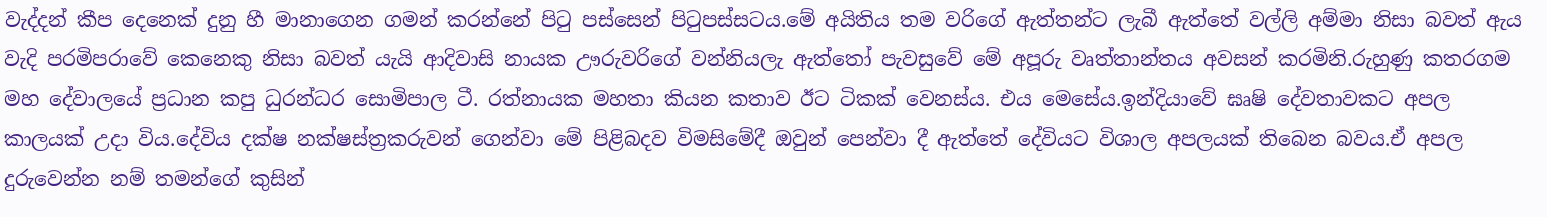වැද්දන් කීප දෙනෙක් දුනු හී මානාගෙන ගමන් කරන්නේ පිටු පස්සෙන් පිටුපස්සටය.මේ අයිතිය තම වරිගේ ඇත්තන්ට ලැබී ඇත්තේ වල්ලි අම්මා නිසා බවත් ඇය වැදි පරමිපරාවේ කෙනෙකු නිසා බවත් යැයි ආදිවාසි නායක ඌරුවරිගේ වන්නියලැ ඇත්තෝ පැවසුවේ මේ අපූරු වෘත්තාන්තය අවසන් කරමිනි.රුහුණු කතරගම මහ දේවාලයේ ප්‍රධාන කපු ධුරන්ධර සොමිපාල ටී. රත්නායක මහතා කියන කතාව ඊට ටිකක් වෙනස්ය. එය මෙසේය.ඉන්දියාවේ ඝෘෂි දේවතාවකට අපල කාලයක් උදා විය.දේවිය දක්ෂ නක්ෂස්ත්‍රකරුවන් ගෙන්වා මේ පිළිබදව විමසිමේදී ඔවුන් පෙන්වා දී ඇත්තේ දේවියට විශාල අපලයක් තිබෙන බවය.ඒ අපල දුරුවෙන්න නම් තමන්ගේ කුසින්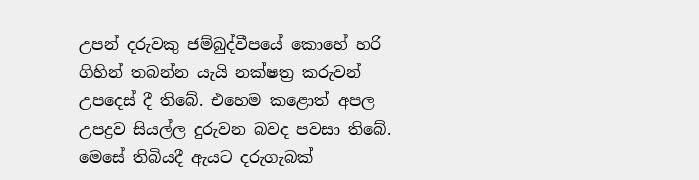උපන් දරුවකු ජම්බුද්වීපයේ කොහේ හරි ගිහින් තබන්න යැයි නක්ෂත්‍ර කරුවන් උපදෙස් දී තිබේ. එහෙම කළොත් අපල උපද්‍රව සියල්ල දුරුවන බවද පවසා තිබේ. මෙසේ තිබියදී ඇයට දරුගැබක්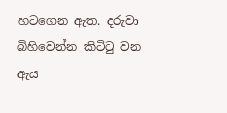හටගෙන ඇත. දරුවා බිහිවෙන්න කිටිටු වන ඇය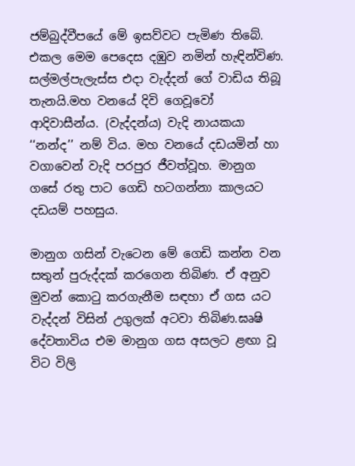ජම්බුද්වීපයේ මේ ඉසව්වට පැමිණ තිබේ. එකල මෙම පෙදෙස දඹුව නමින් හැඳින්විණ. සල්මල්පැලැස්ස එදා වැද්දන් ගේ වාඩිය තිබූ තැනයි.මහ වනයේ දිවි ගෙවූවෝ ආදිවාසීන්ය. (වැද්දන්ය) වැදි නායකයා ‘‘නන්ද’’ නම් විය. මහ වනයේ දඩයමින් හා වගාවෙන් වැදි පරපුර ජීවත්වූහ. මානුග ගසේ රතු පාට ගෙඩි හටගන්නා කාලයට දඩයම් පහසුය.

මානුග ගසින් වැටෙන මේ ගෙඩි කන්න වන සතුන් පුරුද්දක් කරගෙන තිබිණ. ඒ අනුව මුවන් කොටු කරගැනීම සඳහා ඒ ගස යට වැද්දන් විසින් උගුලක් අටවා තිබිණ.ඝෘෂි දේවතාවිය එම මානුග ගස අසලට ළඟා වූ විට විලි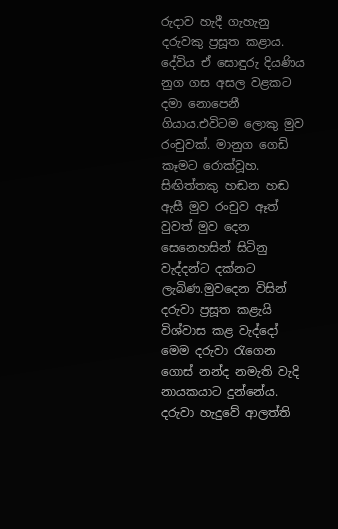රුදාව හැදී ගැහැනු දරුවකු ප්‍රසූත කළාය. දේවිය ඒ සොඳුරු දියණිය නුග ගස අසල වළකට දමා නොපෙනී ගියාය.එවිටම ලොකු මුව රංචුවක්. මානුග ගෙඩි කෑමට රොක්වූහ. සිඟිත්තකු හඬන හඬ ඇසී මුව රංචුව ඈත් වුවත් මුව දෙන සෙනෙහසින් සිටිනු වැද්දන්ට දක්නට ලැබිණ.මුවදෙන විසින් දරුවා ප්‍රසූත කළැයි විශ්වාස කළ වැද්දෝ මෙම දරුවා රැගෙන ගොස් නන්ද නමැති වැදි නායකයාට දුන්නේය. දරුවා හැදුවේ ආලත්ති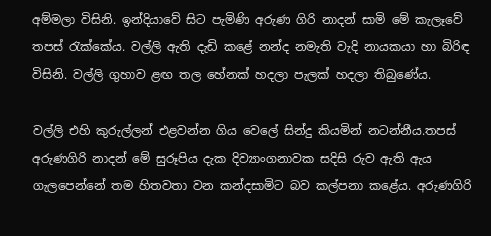අම්මලා විසිනි. ඉන්දියාවේ සිට පැමිණි අරුණ ගිරි නාදන් සාමි මේ කැලෑවේ තපස් රැක්කේය. වල්ලි ඇති දැඩි කළේ නන්ද නමැති වැදි නායකයා හා බිරිඳ විසිනි. වල්ලි ගුහාව ළඟ තල හේනක් හදලා පැලක් හදලා තිබුණේය.

වල්ලි එහි කුරුල්ලන් එළවන්න ගිය වෙලේ සින්දු කියමින් නටන්නීය.තපස් අරුණගිරි නාදන් මේ සුරූපිය දැක දිව්‍යාංගනාවක සදිසි රුව ඇති ඇය ගැලපෙන්නේ තම හිතවතා වන කන්දසාමිට බව කල්පනා කළේය. අරුණගිරි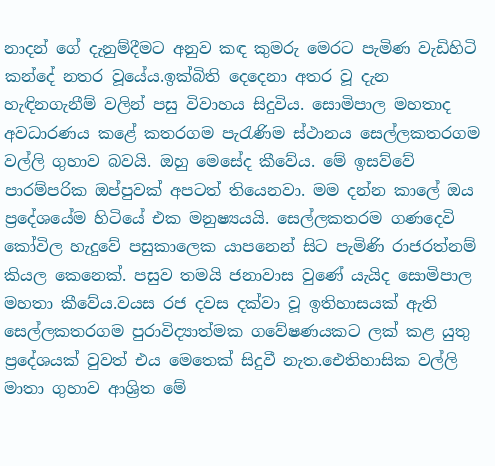නාදන් ගේ දැනුම්දීමට අනුව කඳ කුමරු මෙරට පැමිණ වැඩිහිටි කන්දේ නතර වූයේය.ඉක්බිති දෙදෙනා අතර වූ දැන හැඳිනගැනීම් වලින් පසු විවාහය සිදුවිය. සොමිපාල මහතාද අවධාරණය කළේ කතරගම පැරැණිම ස්ථානය සෙල්ලකතරගම වල්ලි ගුහාව බවයි. ඔහු මෙසේද කීවේය. මේ ඉසව්වේ පාරම්පරික ඔප්පුවක් අපටත් තියෙනවා. මම දන්න කාලේ ඔය ප්‍රදේශයේම හිටියේ එක මනුෂ්‍යයයි. සෙල්ලකතරම ගණදෙවි කෝවිල හැදුවේ පසුකාලෙක යාපනෙන් සිට පැමිණි රාජරත්නම් කියල කෙනෙක්. පසුව තමයි ජනාවාස වුණේ යැයිද සොමිපාල මහතා කීවේය.වයස රජ දවස දක්වා වූ ඉතිහාසයක් ඇති සෙල්ලකතරගම පුරාවිද්‍යාත්මක ගවේෂණයකට ලක් කළ යුතු ප්‍රදේශයක් වුවත් එය මෙතෙක් සිදුවී නැත.ඓතිහාසික වල්ලි මාතා ගුහාව ආශ්‍රිත මේ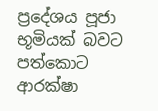ප්‍රදේශය පූජා භූමියක් බවට පත්කොට ආරක්ෂා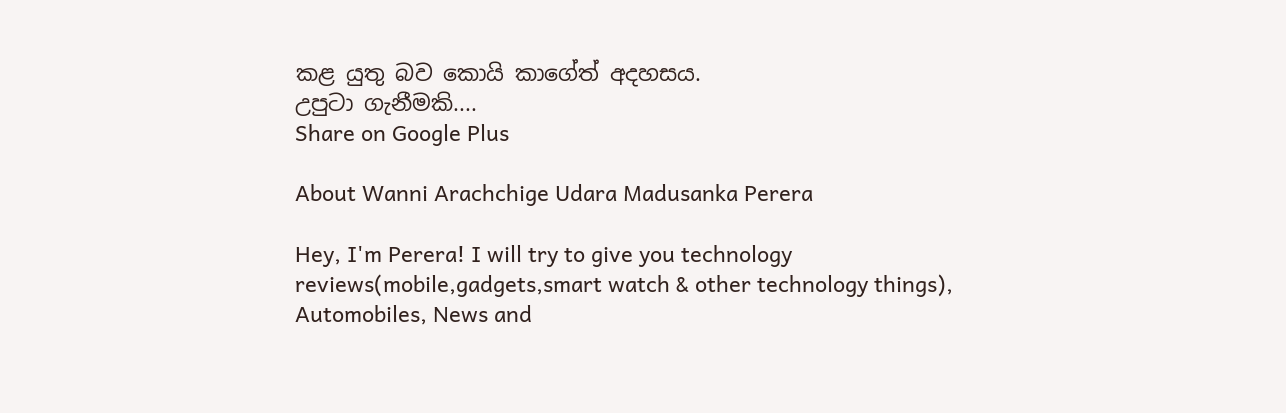කළ යුතු බව කොයි කාගේත් අදහසය.
උපුටා ගැනීමකි....
Share on Google Plus

About Wanni Arachchige Udara Madusanka Perera

Hey, I'm Perera! I will try to give you technology reviews(mobile,gadgets,smart watch & other technology things), Automobiles, News and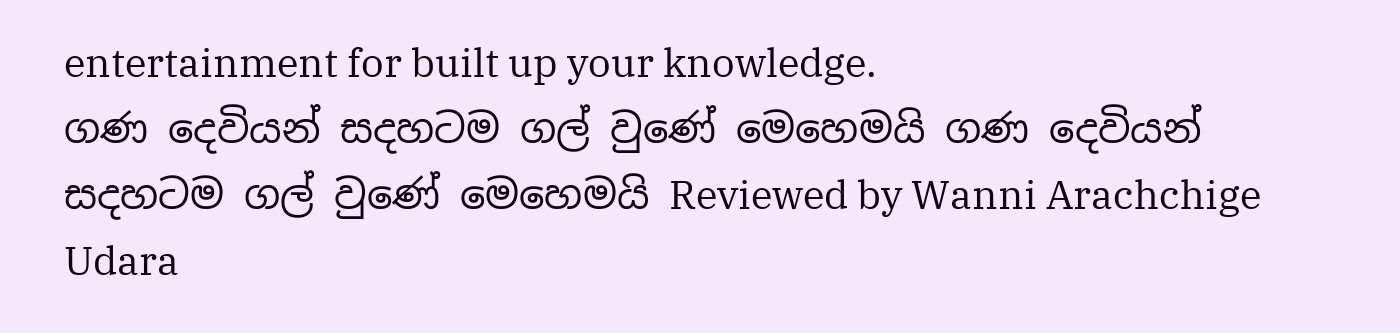entertainment for built up your knowledge.
ගණ දෙවියන් සදහටම ගල් වුණේ මෙහෙමයි ගණ දෙවියන් සදහටම ගල් වුණේ මෙහෙමයි Reviewed by Wanni Arachchige Udara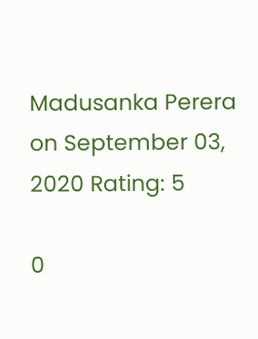Madusanka Perera on September 03, 2020 Rating: 5

0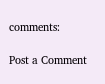comments:

Post a Comment